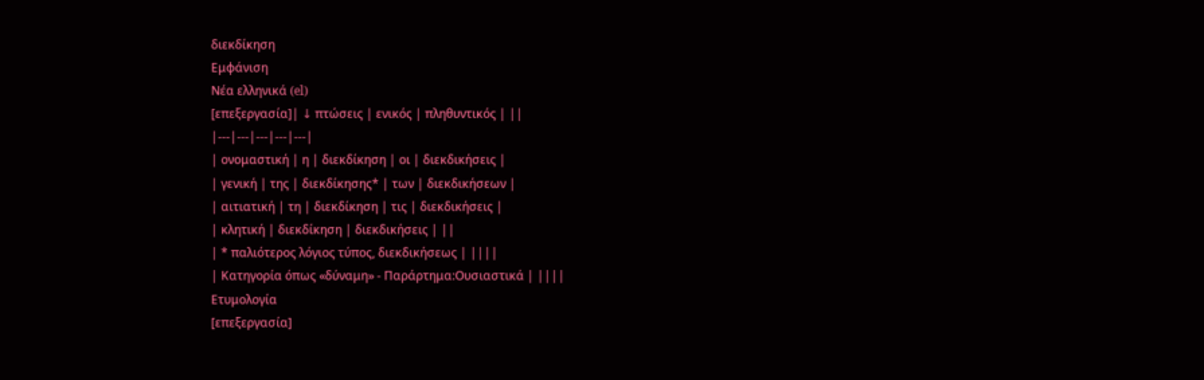διεκδίκηση
Εμφάνιση
Νέα ελληνικά (el)
[επεξεργασία]| ↓ πτώσεις | ενικός | πληθυντικός | ||
|---|---|---|---|---|
| ονομαστική | η | διεκδίκηση | οι | διεκδικήσεις |
| γενική | της | διεκδίκησης* | των | διεκδικήσεων |
| αιτιατική | τη | διεκδίκηση | τις | διεκδικήσεις |
| κλητική | διεκδίκηση | διεκδικήσεις | ||
| * παλιότερος λόγιος τύπος, διεκδικήσεως | ||||
| Κατηγορία όπως «δύναμη» - Παράρτημα:Ουσιαστικά | ||||
Ετυμολογία
[επεξεργασία]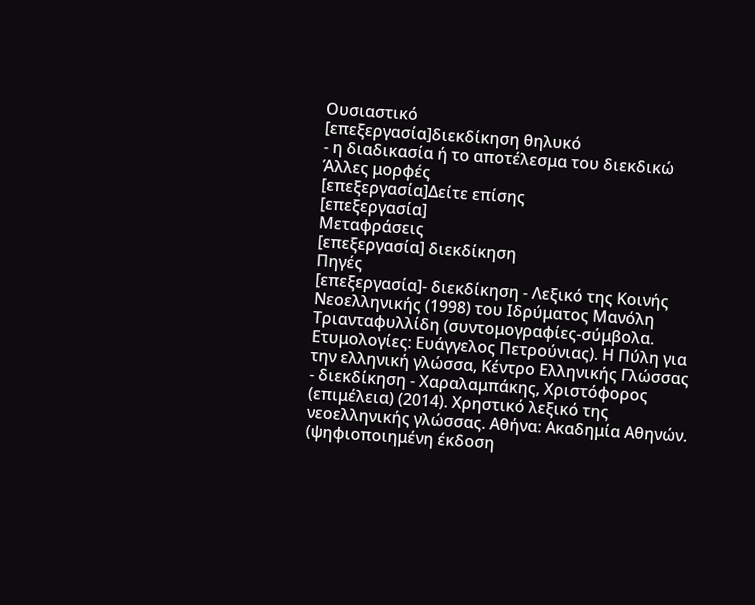Ουσιαστικό
[επεξεργασία]διεκδίκηση θηλυκό
- η διαδικασία ή το αποτέλεσμα του διεκδικώ
Άλλες μορφές
[επεξεργασία]Δείτε επίσης
[επεξεργασία]
Μεταφράσεις
[επεξεργασία] διεκδίκηση
Πηγές
[επεξεργασία]- διεκδίκηση - Λεξικό της Κοινής Νεοελληνικής (1998) του Ιδρύματος Μανόλη Τριανταφυλλίδη (συντομογραφίες-σύμβολα. Ετυμολογίες: Ευάγγελος Πετρούνιας). Η Πύλη για την ελληνική γλώσσα, Κέντρο Ελληνικής Γλώσσας
- διεκδίκηση - Χαραλαμπάκης, Χριστόφορος (επιμέλεια) (2014). Χρηστικό λεξικό της νεοελληνικής γλώσσας. Αθήνα: Ακαδημία Αθηνών. (ψηφιοποιημένη έκδοση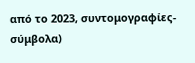από το 2023, συντομογραφίες-σύμβολα)